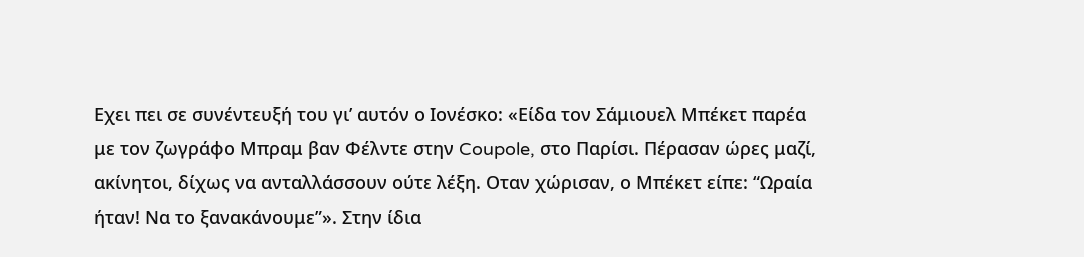Εχει πει σε συνέντευξή του γι’ αυτόν ο Ιονέσκο: «Είδα τον Σάμιουελ Μπέκετ παρέα με τον ζωγράφο Μπραμ βαν Φέλντε στην Coupole, στο Παρίσι. Πέρασαν ώρες μαζί, ακίνητοι, δίχως να ανταλλάσσουν ούτε λέξη. Οταν χώρισαν, ο Μπέκετ είπε: “Ωραία ήταν! Να το ξανακάνουμε”». Στην ίδια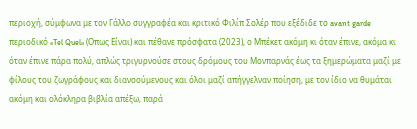περιοχή, σύμφωνα με τον Γάλλο συγγραφέα και κριτικό Φιλίπ Σολέρ που εξέδιδε το avant garde περιοδικό «Tel Quel» (Οπως Είναι) και πέθανε πρόσφατα (2023), ο Μπέκετ ακόμη κι όταν έπινε, ακόμα κι όταν έπινε πάρα πολύ, απλώς τριγυρνούσε στους δρόμους του Μονπαρνάς έως τα ξημερώματα μαζί με φίλους του ζωγράφους και διανοούμενους και όλοι μαζί απήγγελναν ποίηση, με τον ίδιο να θυμάται ακόμη και ολόκληρα βιβλία απέξω, παρά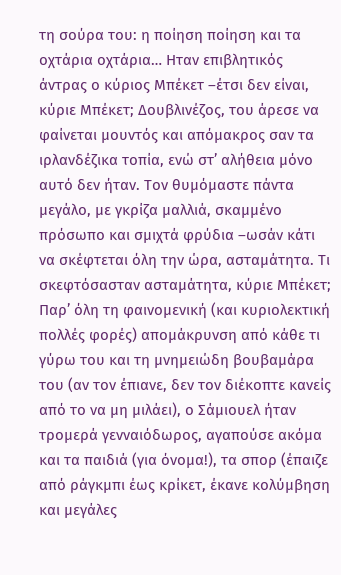τη σούρα του: η ποίηση ποίηση και τα οχτάρια οχτάρια… Ηταν επιβλητικός άντρας ο κύριος Μπέκετ –έτσι δεν είναι, κύριε Μπέκετ; Δουβλινέζος, του άρεσε να φαίνεται μουντός και απόμακρος σαν τα ιρλανδέζικα τοπία, ενώ στ’ αλήθεια μόνο αυτό δεν ήταν. Τον θυμόμαστε πάντα μεγάλο, με γκρίζα μαλλιά, σκαμμένο πρόσωπο και σμιχτά φρύδια –ωσάν κάτι να σκέφτεται όλη την ώρα, ασταμάτητα. Τι σκεφτόσασταν ασταμάτητα, κύριε Μπέκετ;
Παρ’ όλη τη φαινομενική (και κυριολεκτική πολλές φορές) απομάκρυνση από κάθε τι γύρω του και τη μνημειώδη βουβαμάρα του (αν τον έπιανε, δεν τον διέκοπτε κανείς από το να μη μιλάει), ο Σάμιουελ ήταν τρομερά γενναιόδωρος, αγαπούσε ακόμα και τα παιδιά (για όνομα!), τα σπορ (έπαιζε από ράγκμπι έως κρίκετ, έκανε κολύμβηση και μεγάλες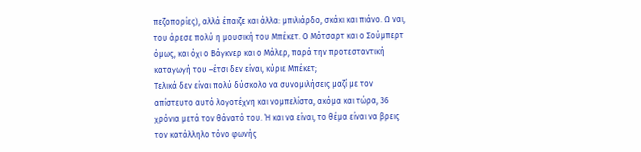πεζοπορίες), αλλά έπαιζε και άλλα: μπιλιάρδο, σκάκι και πιάνο. Ω ναι, του άρεσε πολύ η μουσική του Μπέκετ. Ο Μότσαρτ και ο Σούμπερτ όμως, και όχι ο Βάγκνερ και ο Μάλερ, παρά την προτεσταντική καταγωγή του –έτσι δεν είναι, κύριε Μπέκετ;
Τελικά δεν είναι πολύ δύσκολο να συνομιλήσεις μαζί με τον απίστευτο αυτό λογοτέχνη και νομπελίστα, ακόμα και τώρα, 36 χρόνια μετά τον θάνατό του. Ή και να είναι, το θέμα είναι να βρεις τον κατάλληλο τόνο φωνής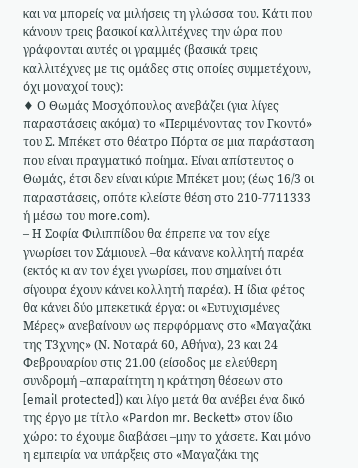και να μπορείς να μιλήσεις τη γλώσσα του. Κάτι που κάνουν τρεις βασικοί καλλιτέχνες την ώρα που γράφονται αυτές οι γραμμές (βασικά τρεις καλλιτέχνες με τις ομάδες στις οποίες συμμετέχουν, όχι μοναχοί τους):
♦ Ο Θωμάς Μοσχόπουλος ανεβάζει (για λίγες παραστάσεις ακόμα) το «Περιμένοντας τον Γκοντό» του Σ. Μπέκετ στο θέατρο Πόρτα σε μια παράσταση που είναι πραγματικό ποίημα. Είναι απίστευτος ο Θωμάς, έτσι δεν είναι κύριε Μπέκετ μου; (έως 16/3 οι παραστάσεις, οπότε κλείστε θέση στο 210-7711333 ή μέσω του more.com).
– Η Σοφία Φιλιππίδου θα έπρεπε να τον είχε γνωρίσει τον Σάμιουελ –θα κάνανε κολλητή παρέα (εκτός κι αν τον έχει γνωρίσει, που σημαίνει ότι σίγουρα έχουν κάνει κολλητή παρέα). Η ίδια φέτος θα κάνει δύο μπεκετικά έργα: οι «Ευτυχισμένες Μέρες» ανεβαίνουν ως περφόρμανς στο «Μαγαζάκι της Τ3χνης» (Ν. Νοταρά 60, Αθήνα), 23 και 24 Φεβρουαρίου στις 21.00 (είσοδος με ελεύθερη συνδρομή –απαραίτητη η κράτηση θέσεων στο [email protected]) και λίγο μετά θα ανέβει ένα δικό της έργο με τίτλο «Pardon mr. Beckett» στον ίδιο χώρο: το έχουμε διαβάσει –μην το χάσετε. Και μόνο η εμπειρία να υπάρξεις στο «Μαγαζάκι της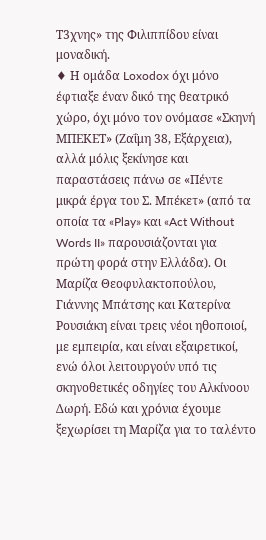Τ3χνης» της Φιλιππίδου είναι μοναδική.
♦ Η ομάδα Loxodox όχι μόνο έφτιαξε έναν δικό της θεατρικό χώρο, όχι μόνο τον ονόμασε «Σκηνή ΜΠΕΚΕΤ» (Ζαΐμη 38, Εξάρχεια), αλλά μόλις ξεκίνησε και παραστάσεις πάνω σε «Πέντε μικρά έργα του Σ. Μπέκετ» (από τα οποία τα «Play» και «Act Without Words II» παρουσιάζονται για πρώτη φορά στην Ελλάδα). Οι Μαρίζα Θεοφυλακτοπούλου, Γιάννης Μπάτσης και Κατερίνα Ρουσιάκη είναι τρεις νέοι ηθοποιοί, με εμπειρία, και είναι εξαιρετικοί, ενώ όλοι λειτουργούν υπό τις σκηνοθετικές οδηγίες του Αλκίνοου Δωρή. Εδώ και χρόνια έχουμε ξεχωρίσει τη Μαρίζα για το ταλέντο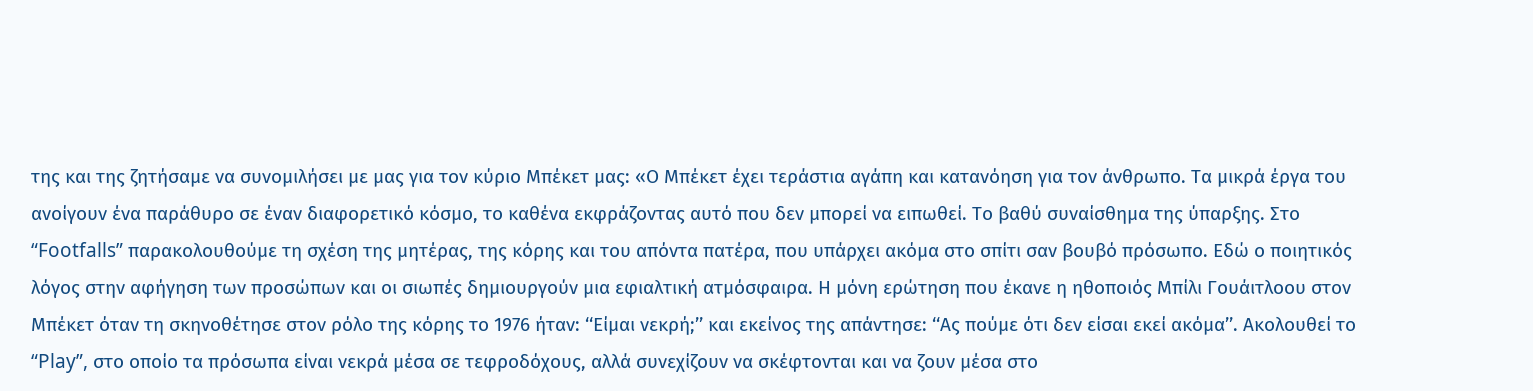της και της ζητήσαμε να συνομιλήσει με μας για τον κύριο Μπέκετ μας: «Ο Μπέκετ έχει τεράστια αγάπη και κατανόηση για τον άνθρωπο. Τα μικρά έργα του ανοίγουν ένα παράθυρο σε έναν διαφορετικό κόσμο, το καθένα εκφράζοντας αυτό που δεν μπορεί να ειπωθεί. Το βαθύ συναίσθημα της ύπαρξης. Στο “Footfalls” παρακολουθούμε τη σχέση της μητέρας, της κόρης και του απόντα πατέρα, που υπάρχει ακόμα στο σπίτι σαν βουβό πρόσωπο. Εδώ ο ποιητικός λόγος στην αφήγηση των προσώπων και οι σιωπές δημιουργούν μια εφιαλτική ατμόσφαιρα. Η μόνη ερώτηση που έκανε η ηθοποιός Μπίλι Γουάιτλοου στον Μπέκετ όταν τη σκηνοθέτησε στον ρόλο της κόρης το 1976 ήταν: ‘‘Είμαι νεκρή;’’ και εκείνος της απάντησε: ‘‘Ας πούμε ότι δεν είσαι εκεί ακόμα’’. Ακολουθεί το “Play”, στο οποίο τα πρόσωπα είναι νεκρά μέσα σε τεφροδόχους, αλλά συνεχίζουν να σκέφτονται και να ζουν μέσα στο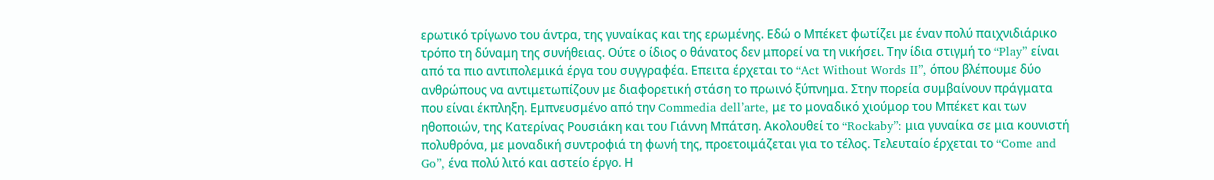ερωτικό τρίγωνο του άντρα, της γυναίκας και της ερωμένης. Εδώ ο Μπέκετ φωτίζει με έναν πολύ παιχνιδιάρικο τρόπο τη δύναμη της συνήθειας. Ούτε ο ίδιος ο θάνατος δεν μπορεί να τη νικήσει. Την ίδια στιγμή το “Play” είναι από τα πιο αντιπολεμικά έργα του συγγραφέα. Επειτα έρχεται το “Act Without Words II”, όπου βλέπουμε δύο ανθρώπους να αντιμετωπίζουν με διαφορετική στάση το πρωινό ξύπνημα. Στην πορεία συμβαίνουν πράγματα που είναι έκπληξη. Εμπνευσμένο από την Commedia dell’arte, με το μοναδικό χιούμορ του Μπέκετ και των ηθοποιών, της Κατερίνας Ρουσιάκη και του Γιάννη Μπάτση. Ακολουθεί το “Rockaby”: μια γυναίκα σε μια κουνιστή πολυθρόνα, με μοναδική συντροφιά τη φωνή της, προετοιμάζεται για το τέλος. Τελευταίο έρχεται το “Come and Go”, ένα πολύ λιτό και αστείο έργο. Η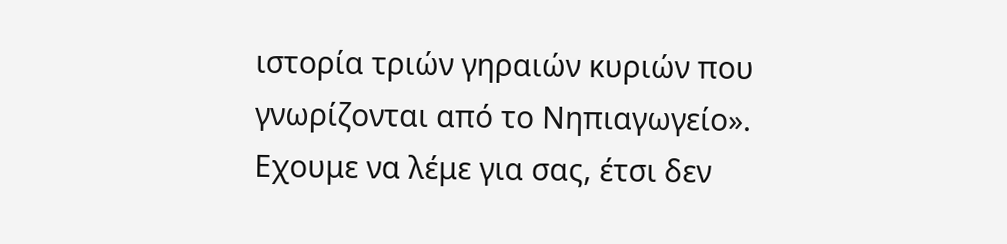ιστορία τριών γηραιών κυριών που γνωρίζονται από το Νηπιαγωγείο».
Εχουμε να λέμε για σας, έτσι δεν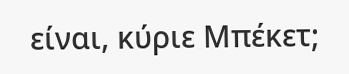είναι, κύριε Μπέκετ;